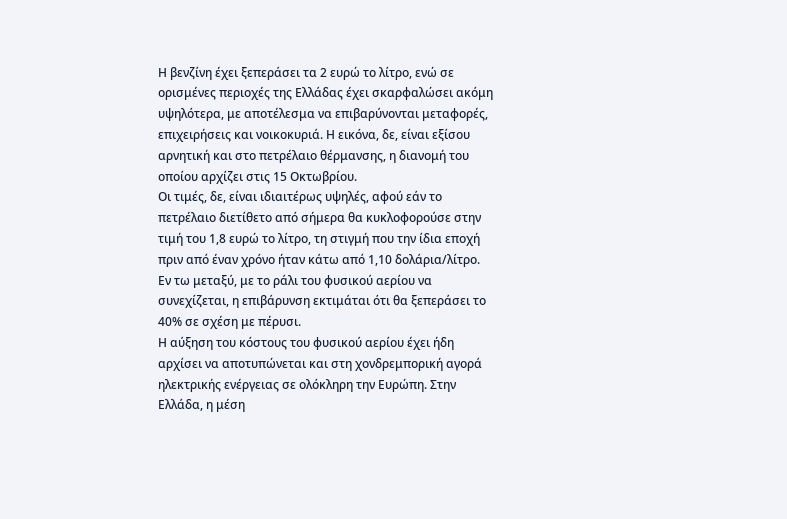Η βενζίνη έχει ξεπεράσει τα 2 ευρώ το λίτρο, ενώ σε ορισμένες περιοχές της Ελλάδας έχει σκαρφαλώσει ακόμη υψηλότερα, με αποτέλεσμα να επιβαρύνονται μεταφορές, επιχειρήσεις και νοικοκυριά. Η εικόνα, δε, είναι εξίσου αρνητική και στο πετρέλαιο θέρμανσης, η διανομή του οποίου αρχίζει στις 15 Οκτωβρίου.
Οι τιμές, δε, είναι ιδιαιτέρως υψηλές, αφού εάν το πετρέλαιο διετίθετο από σήμερα θα κυκλοφορούσε στην τιμή του 1,8 ευρώ το λίτρο, τη στιγμή που την ίδια εποχή πριν από έναν χρόνο ήταν κάτω από 1,10 δολάρια/λίτρο.
Εν τω μεταξύ, με το ράλι του φυσικού αερίου να συνεχίζεται, η επιβάρυνση εκτιμάται ότι θα ξεπεράσει το 40% σε σχέση με πέρυσι.
Η αύξηση του κόστους του φυσικού αερίου έχει ήδη αρχίσει να αποτυπώνεται και στη χονδρεμπορική αγορά ηλεκτρικής ενέργειας σε ολόκληρη την Ευρώπη. Στην Ελλάδα, η μέση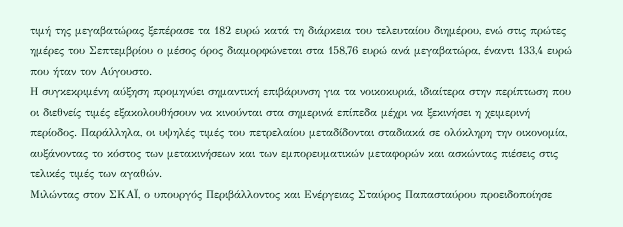τιμή της μεγαβατώρας ξεπέρασε τα 182 ευρώ κατά τη διάρκεια του τελευταίου διημέρου, ενώ στις πρώτες ημέρες του Σεπτεμβρίου ο μέσος όρος διαμορφώνεται στα 158,76 ευρώ ανά μεγαβατώρα, έναντι 133,4 ευρώ που ήταν τον Αύγουστο.
Η συγκεκριμένη αύξηση προμηνύει σημαντική επιβάρυνση για τα νοικοκυριά, ιδιαίτερα στην περίπτωση που οι διεθνείς τιμές εξακολουθήσουν να κινούνται στα σημερινά επίπεδα μέχρι να ξεκινήσει η χειμερινή περίοδος. Παράλληλα, οι υψηλές τιμές του πετρελαίου μεταδίδονται σταδιακά σε ολόκληρη την οικονομία, αυξάνοντας το κόστος των μετακινήσεων και των εμπορευματικών μεταφορών και ασκώντας πιέσεις στις τελικές τιμές των αγαθών.
Μιλώντας στον ΣΚΑΪ, ο υπουργός Περιβάλλοντος και Ενέργειας Σταύρος Παπασταύρου προειδοποίησε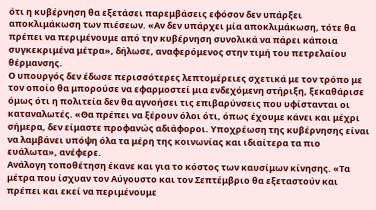ότι η κυβέρνηση θα εξετάσει παρεμβάσεις εφόσον δεν υπάρξει αποκλιμάκωση των πιέσεων. «Αν δεν υπάρχει μία αποκλιμάκωση, τότε θα πρέπει να περιμένουμε από την κυβέρνηση συνολικά να πάρει κάποια συγκεκριμένα μέτρα», δήλωσε, αναφερόμενος στην τιμή του πετρελαίου θέρμανσης.
Ο υπουργός δεν έδωσε περισσότερες λεπτομέρειες σχετικά με τον τρόπο με τον οποίο θα μπορούσε να εφαρμοστεί μια ενδεχόμενη στήριξη, ξεκαθάρισε όμως ότι η πολιτεία δεν θα αγνοήσει τις επιβαρύνσεις που υφίστανται οι καταναλωτές. «Θα πρέπει να ξέρουν όλοι ότι, όπως έχουμε κάνει και μέχρι σήμερα, δεν είμαστε προφανώς αδιάφοροι. Υποχρέωση της κυβέρνησης είναι να λαμβάνει υπόψη όλα τα μέρη της κοινωνίας και ιδιαίτερα τα πιο ευάλωτα», ανέφερε.
Ανάλογη τοποθέτηση έκανε και για το κόστος των καυσίμων κίνησης. «Τα μέτρα που ίσχυαν τον Αύγουστο και τον Σεπτέμβριο θα εξεταστούν και πρέπει και εκεί να περιμένουμε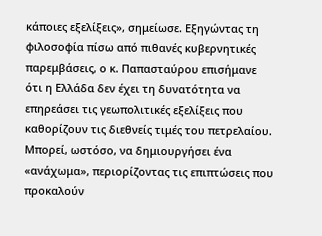κάποιες εξελίξεις», σημείωσε. Εξηγώντας τη φιλοσοφία πίσω από πιθανές κυβερνητικές παρεμβάσεις, ο κ. Παπασταύρου επισήμανε ότι η Ελλάδα δεν έχει τη δυνατότητα να επηρεάσει τις γεωπολιτικές εξελίξεις που καθορίζουν τις διεθνείς τιμές του πετρελαίου. Μπορεί, ωστόσο, να δημιουργήσει ένα «ανάχωμα», περιορίζοντας τις επιπτώσεις που προκαλούν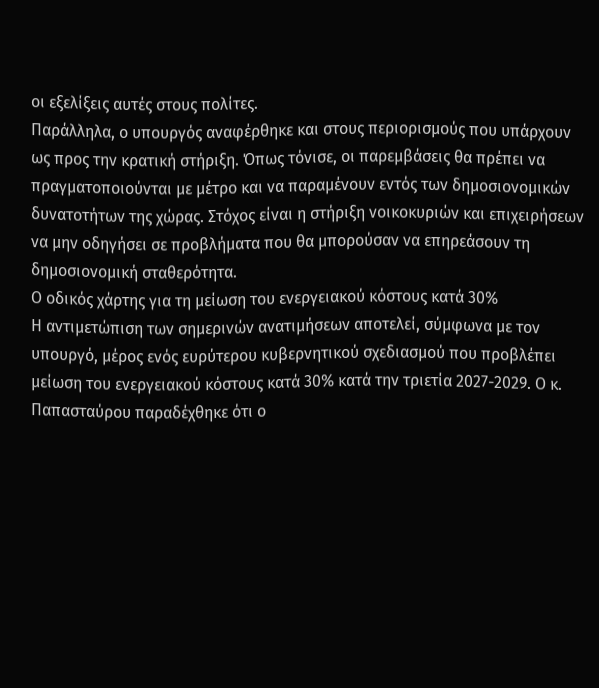οι εξελίξεις αυτές στους πολίτες.
Παράλληλα, ο υπουργός αναφέρθηκε και στους περιορισμούς που υπάρχουν ως προς την κρατική στήριξη. Όπως τόνισε, οι παρεμβάσεις θα πρέπει να πραγματοποιούνται με μέτρο και να παραμένουν εντός των δημοσιονομικών δυνατοτήτων της χώρας. Στόχος είναι η στήριξη νοικοκυριών και επιχειρήσεων να μην οδηγήσει σε προβλήματα που θα μπορούσαν να επηρεάσουν τη δημοσιονομική σταθερότητα.
Ο οδικός χάρτης για τη μείωση του ενεργειακού κόστους κατά 30%
Η αντιμετώπιση των σημερινών ανατιμήσεων αποτελεί, σύμφωνα με τον υπουργό, μέρος ενός ευρύτερου κυβερνητικού σχεδιασμού που προβλέπει μείωση του ενεργειακού κόστους κατά 30% κατά την τριετία 2027-2029. Ο κ. Παπασταύρου παραδέχθηκε ότι ο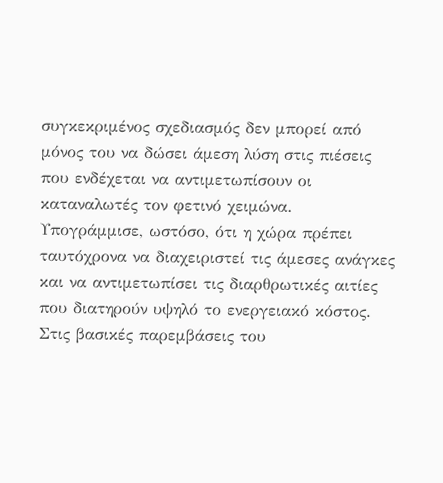συγκεκριμένος σχεδιασμός δεν μπορεί από μόνος του να δώσει άμεση λύση στις πιέσεις που ενδέχεται να αντιμετωπίσουν οι καταναλωτές τον φετινό χειμώνα. Υπογράμμισε, ωστόσο, ότι η χώρα πρέπει ταυτόχρονα να διαχειριστεί τις άμεσες ανάγκες και να αντιμετωπίσει τις διαρθρωτικές αιτίες που διατηρούν υψηλό το ενεργειακό κόστος.
Στις βασικές παρεμβάσεις του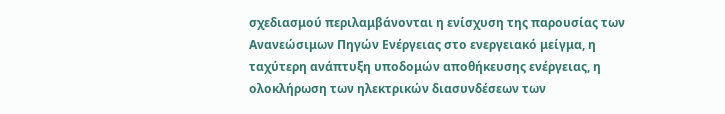σχεδιασμού περιλαμβάνονται η ενίσχυση της παρουσίας των Ανανεώσιμων Πηγών Ενέργειας στο ενεργειακό μείγμα, η ταχύτερη ανάπτυξη υποδομών αποθήκευσης ενέργειας, η ολοκλήρωση των ηλεκτρικών διασυνδέσεων των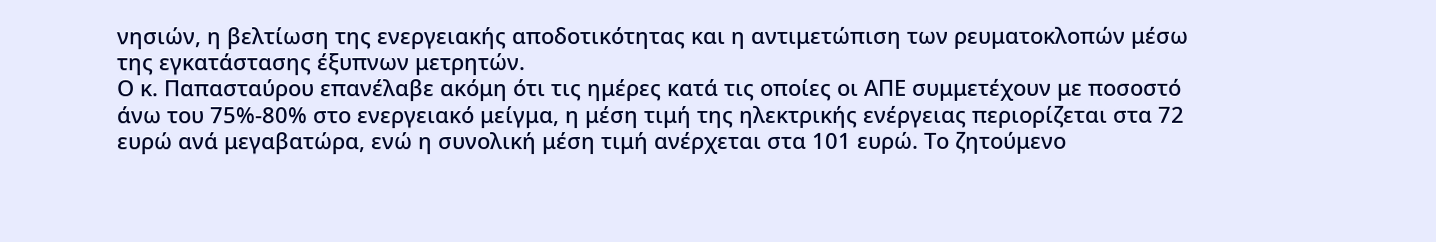νησιών, η βελτίωση της ενεργειακής αποδοτικότητας και η αντιμετώπιση των ρευματοκλοπών μέσω της εγκατάστασης έξυπνων μετρητών.
Ο κ. Παπασταύρου επανέλαβε ακόμη ότι τις ημέρες κατά τις οποίες οι ΑΠΕ συμμετέχουν με ποσοστό άνω του 75%-80% στο ενεργειακό μείγμα, η μέση τιμή της ηλεκτρικής ενέργειας περιορίζεται στα 72 ευρώ ανά μεγαβατώρα, ενώ η συνολική μέση τιμή ανέρχεται στα 101 ευρώ. Το ζητούμενο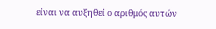είναι να αυξηθεί ο αριθμός αυτών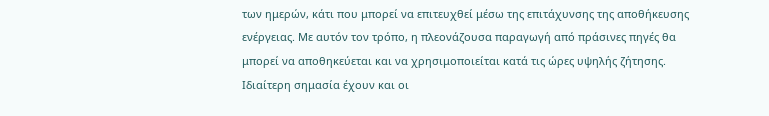των ημερών, κάτι που μπορεί να επιτευχθεί μέσω της επιτάχυνσης της αποθήκευσης ενέργειας. Με αυτόν τον τρόπο, η πλεονάζουσα παραγωγή από πράσινες πηγές θα μπορεί να αποθηκεύεται και να χρησιμοποιείται κατά τις ώρες υψηλής ζήτησης.
Ιδιαίτερη σημασία έχουν και οι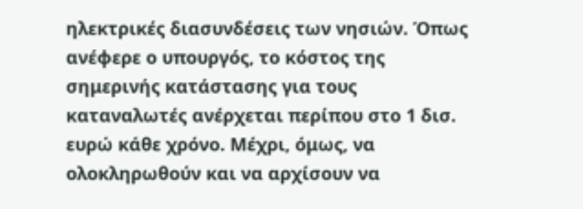ηλεκτρικές διασυνδέσεις των νησιών. Όπως ανέφερε ο υπουργός, το κόστος της σημερινής κατάστασης για τους καταναλωτές ανέρχεται περίπου στο 1 δισ. ευρώ κάθε χρόνο. Μέχρι, όμως, να ολοκληρωθούν και να αρχίσουν να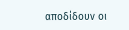αποδίδουν οι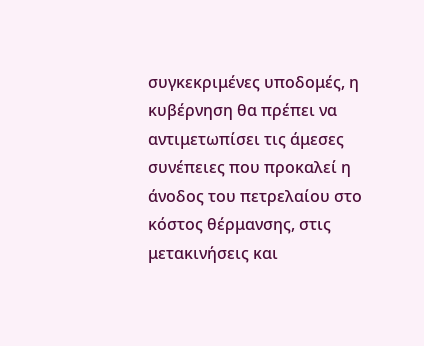συγκεκριμένες υποδομές, η κυβέρνηση θα πρέπει να αντιμετωπίσει τις άμεσες συνέπειες που προκαλεί η άνοδος του πετρελαίου στο κόστος θέρμανσης, στις μετακινήσεις και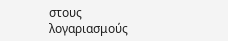στους λογαριασμούς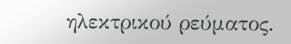ηλεκτρικού ρεύματος.